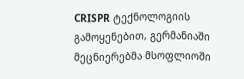CRISPR ტექნოლოგიის გამოყენებით, გერმანიაში მეცნიერებმა მსოფლიოში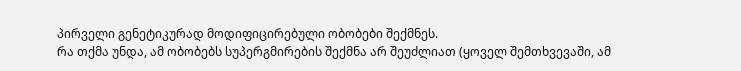პირველი გენეტიკურად მოდიფიცირებული ობობები შექმნეს.
რა თქმა უნდა, ამ ობობებს სუპერგმირების შექმნა არ შეუძლიათ (ყოველ შემთხვევაში, ამ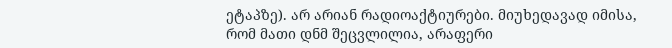ეტაპზე). არ არიან რადიოაქტიურები. მიუხედავად იმისა, რომ მათი დნმ შეცვლილია, არაფერი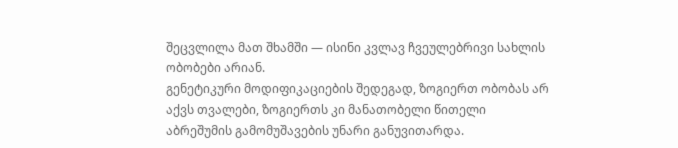შეცვლილა მათ შხამში — ისინი კვლავ ჩვეულებრივი სახლის ობობები არიან.
გენეტიკური მოდიფიკაციების შედეგად, ზოგიერთ ობობას არ აქვს თვალები, ზოგიერთს კი მანათობელი წითელი აბრეშუმის გამომუშავების უნარი განუვითარდა.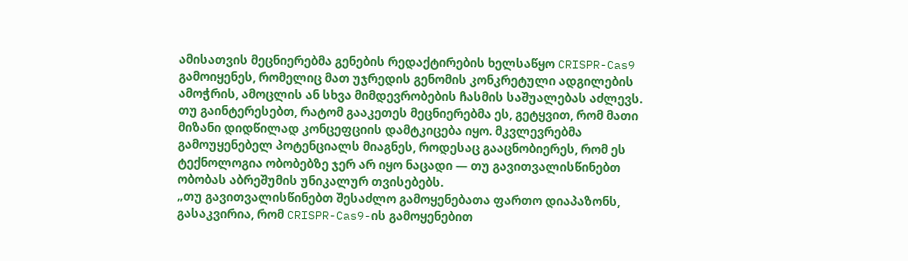ამისათვის მეცნიერებმა გენების რედაქტირების ხელსაწყო CRISPR-Cas9 გამოიყენეს, რომელიც მათ უჯრედის გენომის კონკრეტული ადგილების ამოჭრის, ამოცლის ან სხვა მიმდევრობების ჩასმის საშუალებას აძლევს.
თუ გაინტერესებთ, რატომ გააკეთეს მეცნიერებმა ეს, გეტყვით, რომ მათი მიზანი დიდწილად კონცეფციის დამტკიცება იყო. მკვლევრებმა გამოუყენებელ პოტენციალს მიაგნეს, როდესაც გააცნობიერეს, რომ ეს ტექნოლოგია ობობებზე ჯერ არ იყო ნაცადი — თუ გავითვალისწინებთ ობობას აბრეშუმის უნიკალურ თვისებებს.
„თუ გავითვალისწინებთ შესაძლო გამოყენებათა ფართო დიაპაზონს, გასაკვირია, რომ CRISPR-Cas9-ის გამოყენებით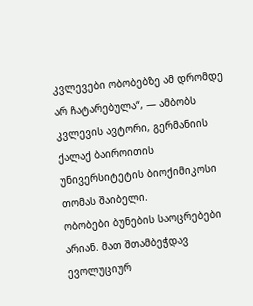კვლევები ობობებზე ამ დრომდე არ ჩატარებულა“, — ამბობს კვლევის ავტორი, გერმანიის ქალაქ ბაიროითის უნივერსიტეტის ბიოქიმიკოსი თომას შაიბელი.
ობობები ბუნების საოცრებები არიან. მათ შთამბეჭდავ ევოლუციურ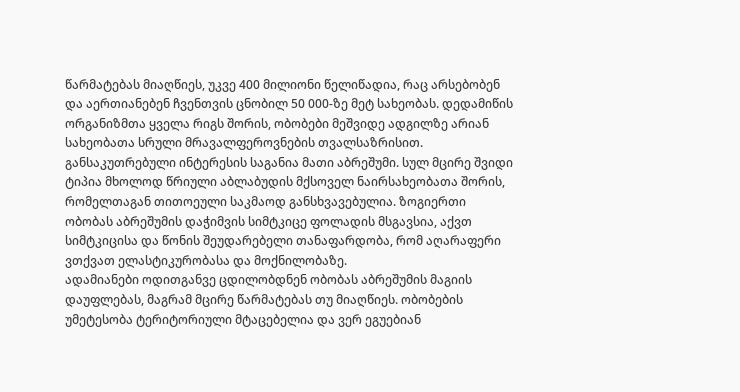წარმატებას მიაღწიეს, უკვე 400 მილიონი წელიწადია, რაც არსებობენ და აერთიანებენ ჩვენთვის ცნობილ 50 000-ზე მეტ სახეობას. დედამიწის ორგანიზმთა ყველა რიგს შორის, ობობები მეშვიდე ადგილზე არიან სახეობათა სრული მრავალფეროვნების თვალსაზრისით.
განსაკუთრებული ინტერესის საგანია მათი აბრეშუმი. სულ მცირე შვიდი ტიპია მხოლოდ წრიული აბლაბუდის მქსოველ ნაირსახეობათა შორის, რომელთაგან თითოეული საკმაოდ განსხვავებულია. ზოგიერთი ობობას აბრეშუმის დაჭიმვის სიმტკიცე ფოლადის მსგავსია, აქვთ სიმტკიცისა და წონის შეუდარებელი თანაფარდობა, რომ აღარაფერი ვთქვათ ელასტიკურობასა და მოქნილობაზე.
ადამიანები ოდითგანვე ცდილობდნენ ობობას აბრეშუმის მაგიის დაუფლებას, მაგრამ მცირე წარმატებას თუ მიაღწიეს. ობობების უმეტესობა ტერიტორიული მტაცებელია და ვერ ეგუებიან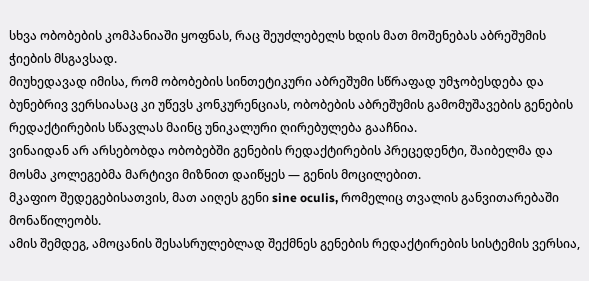სხვა ობობების კომპანიაში ყოფნას, რაც შეუძლებელს ხდის მათ მოშენებას აბრეშუმის ჭიების მსგავსად.
მიუხედავად იმისა, რომ ობობების სინთეტიკური აბრეშუმი სწრაფად უმჯობესდება და ბუნებრივ ვერსიასაც კი უწევს კონკურენციას, ობობების აბრეშუმის გამომუშავების გენების რედაქტირების სწავლას მაინც უნიკალური ღირებულება გააჩნია.
ვინაიდან არ არსებობდა ობობებში გენების რედაქტირების პრეცედენტი, შაიბელმა და მოსმა კოლეგებმა მარტივი მიზნით დაიწყეს — გენის მოცილებით.
მკაფიო შედეგებისათვის, მათ აიღეს გენი sine oculis, რომელიც თვალის განვითარებაში მონაწილეობს.
ამის შემდეგ, ამოცანის შესასრულებლად შექმნეს გენების რედაქტირების სისტემის ვერსია,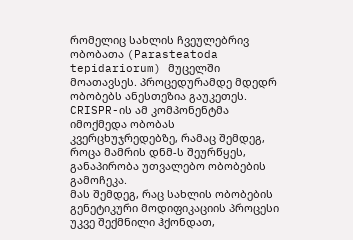რომელიც სახლის ჩვეულებრივ ობობათა (Parasteatoda tepidariorum) მუცელში მოათავსეს. პროცედურამდე მდედრ ობობებს ანესთეზია გაუკეთეს.
CRISPR-ის ამ კომპონენტმა იმოქმედა ობობას კვერცხუჯრედებზე, რამაც შემდეგ, როცა მამრის დნმ-ს შეურწყეს, განაპირობა უთვალებო ობობების გამოჩეკა.
მას შემდეგ, რაც სახლის ობობების გენეტიკური მოდიფიკაციის პროცესი უკვე შექმნილი ჰქონდათ,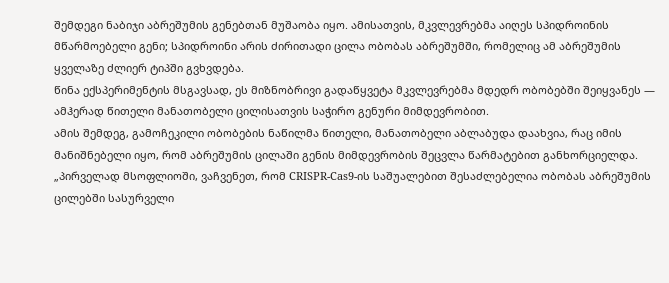შემდეგი ნაბიჯი აბრეშუმის გენებთან მუშაობა იყო. ამისათვის, მკვლევრებმა აიღეს სპიდროინის მწარმოებელი გენი; სპიდროინი არის ძირითადი ცილა ობობას აბრეშუმში, რომელიც ამ აბრეშუმის ყველაზე ძლიერ ტიპში გვხვდება.
წინა ექსპერიმენტის მსგავსად, ეს მიზნობრივი გადაწყვეტა მკვლევრებმა მდედრ ობობებში შეიყვანეს — ამჰერად წითელი მანათობელი ცილისათვის საჭირო გენური მიმდევრობით.
ამის შემდეგ, გამოჩეკილი ობობების ნაწილმა წითელი, მანათობელი აბლაბუდა დაახვია, რაც იმის მანიშნებელი იყო, რომ აბრეშუმის ცილაში გენის მიმდევრობის შეცვლა წარმატებით განხორციელდა.
„პირველად მსოფლიოში, ვაჩვენეთ, რომ CRISPR-Cas9-ის საშუალებით შესაძლებელია ობობას აბრეშუმის ცილებში სასურველი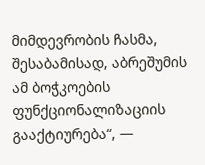მიმდევრობის ჩასმა, შესაბამისად, აბრეშუმის ამ ბოჭკოების ფუნქციონალიზაციის გააქტიურება“, —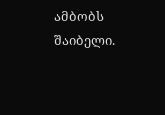ამბობს შაიბელი.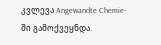კვლევა Angewandte Chemie-ში გამოქვეყნდა.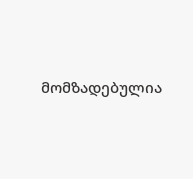მომზადებულია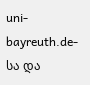uni-bayreuth.de-სა და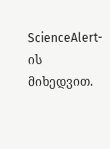ScienceAlert-ის მიხედვით.